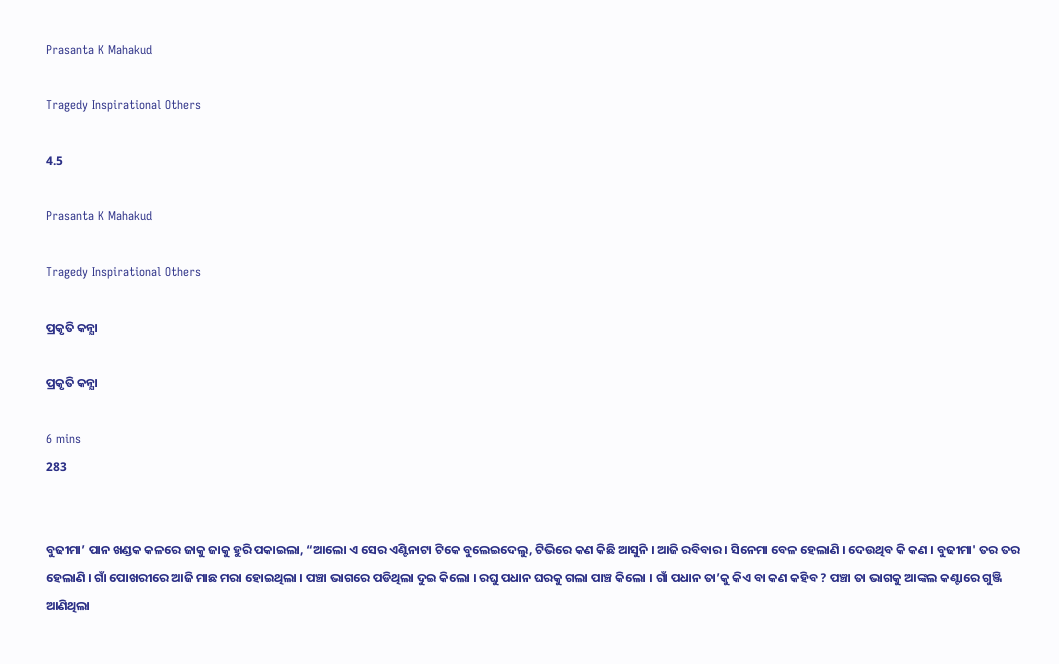Prasanta K Mahakud

Tragedy Inspirational Others

4.5

Prasanta K Mahakud

Tragedy Inspirational Others

ପ୍ରକୃତି କନ୍ଯା

ପ୍ରକୃତି କନ୍ଯା

6 mins
283


ବୁଢୀମା’ ପାନ ଖଣ୍ଡକ କଳରେ ଜାକୁ ଜାକୁ ହୁରି ପକାଇଲା, “ଆଲୋ ଏ ସେର ଏଣ୍ଟିନାଟା ଟିକେ ବୁଲେଇଦେଲୁ, ଟିଭିରେ କଣ କିଛି ଆସୁନି । ଆଜି ରବିବାର । ସିନେମା ବେଳ ହେଲାଣି । ଦେଉଥିବ କି କଣ । ବୁଢୀମା' ତର ତର ହେଲାଣି । ଗାଁ ପୋଖରୀରେ ଆଜି ମାଛ ମରା ହୋଇଥିଲା । ପଞ୍ଚା ଭାଗରେ ପଡିଥିଲା ଦୁଇ କିଲୋ । ରଘୁ ପଧାନ ଘରକୁ ଗଲା ପାଞ୍ଚ କିଲୋ । ଗାଁ ପଧାନ ତା’କୁ କିଏ ବା କଣ କହିବ ? ପଞ୍ଚା ତା ଭାଗକୁ ଆଙ୍କଲ କଣ୍ଟାରେ ଗୁଞ୍ଜି ଆଣିଥିଲା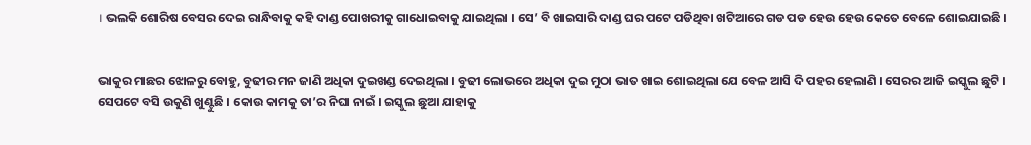। ଭଲକି ଶୋରିଷ ବେସର ଦେଇ ରାନ୍ଧିବାକୁ କହି ଦାଣ୍ଡ ପୋଖରୀକୁ ଗାଧୋଇବାକୁ ଯାଇଥିଲା । ସେ’ ବି ଖାଇସାରି ଦାଣ୍ଡ ଘର ପଟେ ପଡିଥିବା ଖଟିଆରେ ଗଡ ପଡ ହେଉ ହେଉ କେତେ ବେଳେ ଶୋଇଯାଇଛି ।


ଭାକୁର ମାଛର ଝୋଳରୁ ବୋହୁ, ବୁଢୀର ମନ ଜାଣି ଅଧିକା ଦୁଇଖଣ୍ଡ ଦେଇଥିଲା । ବୁଢୀ ଲୋଭରେ ଅଧିକା ଦୁଇ ମୁଠା ଭାତ ଖାଇ ଶୋଇଥିଲା ଯେ ବେଳ ଆସି ଦି ପହର ହେଲାଣି । ସେରର ଆଜି ଇସ୍କୁଲ ଛୁଟି । ସେପଟେ ବସି ଉକୁଣି ଖୁଣ୍ଟୁଛି । କୋଉ କାମକୁ ତା’ର ନିଘା ନାଇଁ । ଇସ୍କୁଲ ଛୁଆ ଯାହାକୁ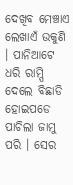ଦେଖିବ ମେଞ୍ଚାଏ ଲେଖାଏଁ ଉକୁଣି । ପାନିଆଟେ ଧରି ରାମ୍ପି ଦେଲେ ବିଛାଡି ହୋଇପଡେ ପାଚିଲା ଜାମୁ ପରି । ସେର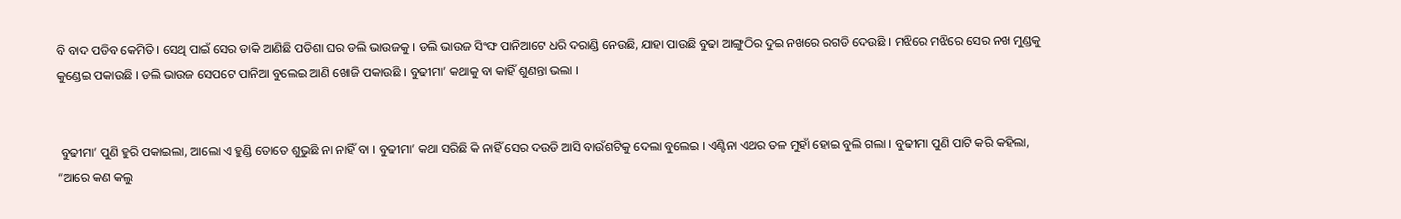ବି ବାଦ ପଡିବ କେମିତି । ସେଥି ପାଇଁ ସେର ଡାକି ଆଣିଛି ପଡିଶା ଘର ଡଲି ଭାଉଜକୁ । ଡଲି ଭାଉଜ ସିଂଙ୍ଘ ପାନିଆଟେ ଧରି ଦରାଣ୍ଡି ନେଉଛି, ଯାହା ପାଉଛି ବୁଢା ଆଙ୍ଗୁଠିର ଦୁଇ ନଖରେ ରଗଡି ଦେଉଛି । ମଝିରେ ମଝିରେ ସେର ନଖ ମୁଣ୍ଡକୁ କୁଣ୍ଡେଇ ପକାଉଛି । ଡଲି ଭାଉଜ ସେପଟେ ପାନିଆ ବୁଲେଇ ଆଣି ଖୋଜି ପକାଉଛି । ବୁଢୀମା’ କଥାକୁ ବା କାହିଁ ଶୁଣନ୍ତା ଭଲା ।


 ବୁଢୀମା’ ପୁଣି ହୁରି ପକାଇଲା, ଆଲୋ ଏ ହୁଣ୍ଡି ତୋତେ ଶୁଭୁଛି ନା ନାହିଁ ବା । ବୁଢୀମା’ କଥା ସରିଛି କି ନାହିଁ ସେର ଦଉଡି ଆସି ବାଉଁଶଟିକୁ ଦେଲା ବୁଲେଇ । ଏଣ୍ଟିନା ଏଥର ତଳ ମୁହାଁ ହୋଇ ବୁଲି ଗଲା । ବୁଢୀମା ପୁଣି ପାଟି କରି କହିଲା, “ଆରେ କଣ କଲୁ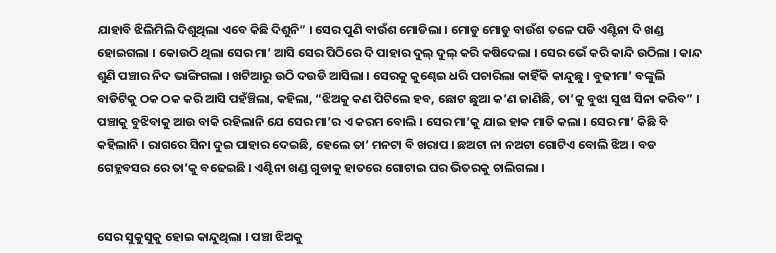ଯାହାବି ଝିଲିମିଲି ଦିଶୁଥିଲା ଏବେ କିଛି ଦିଶୁନି” । ସେର ପୁଣି ବାଉଁଶ ମୋଡିଲା । ମୋଡୁ ମୋଡୁ ବାଉଁଶ ତଳେ ପଡି ଏଣ୍ଟିନା ଦି ଖଣ୍ଡ ହୋଇଗଲା । କୋଉଠି ଥିଲା ସେର ମା’ ଆସି ସେର ପିଠିରେ ଦି ପାହାର ଦୁଲ୍ ଦୁଲ୍ କରି କଷିଦେଲା । ସେର ଭେଁ କରି କାନ୍ଦି ଉଠିଲା । କାନ୍ଦ ଶୁଣି ପଞ୍ଚାର ନିଦ ଭାଙ୍ଗିଗଲା । ଖଟିଆରୁ ଉଠି ଦଉଡି ଆସିଲା । ସେରକୁ କୁଣ୍ଢେଇ ଧରି ପଚାରିଲା କାହିଁକି କାନ୍ଦୁଛୁ । ବୁଢୀମା’ ବଙ୍କୁଲି ବାଡିଟିକୁ ଠକ ଠକ କରି ଆସି ପହଁଞ୍ଚିଲା, କହିଲା, “ଝିଅକୁ କଣ ପିଟିଲେ ହବ, ଛୋଟ ଛୁଆ କ’ଣ ଜାଣିଛି, ତା’କୁ ବୁଝା ସୁଝା ସିନା କରିବ” । ପଞ୍ଚାକୁ ବୁଝିବାକୁ ଆଉ ବାକି ରହିଲାନି ଯେ ସେର ମା’ର ଏ କରମ ବୋଲି । ସେର ମା’କୁ ଯାଇ ହାକ ମାତି କଲା । ସେର ମା’ କିଛି ବି କହିଲାନି । ରାଗରେ ସିନା ଦୁଇ ପାହାର ଦେଇଛି, ହେଲେ ତା’ ମନଟା ବି ଖରାପ । ଛଅଟା ନା ନଅଟା ଗୋଟିଏ ବୋଲି ଝିଅ । ବଡ ଗେହ୍ଲବସର ରେ ତା’କୁ ବଢେଇଛି । ଏଣ୍ଟିନା ଖଣ୍ଡ ଗୁଡାକୁ ହାତରେ ଗୋଟାଇ ଘର ଭିତରକୁ ଚାଲିଗଲା ।


ସେର ସୁକୁସୁକୁ ହୋଇ କାନ୍ଦୁଥିଲା । ପଞ୍ଚା ଝିଅକୁ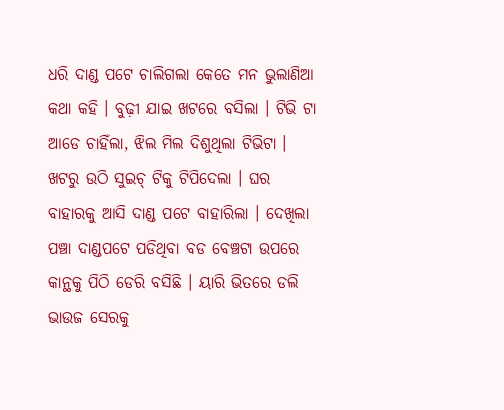ଧରି ଦାଣ୍ଡ ପଟେ ଚାଲିଗଲା କେତେ ମନ ଭୁଲାଣିଆ କଥା କହି । ବୁଢ଼ୀ ଯାଇ ଖଟରେ ବସିଲା । ଟିଭି ଟା ଆଡେ ଚାହିଁଲା, ଝିଲ ମିଲ ଦିଶୁଥିଲା ଟିଭିଟା । ଖଟରୁ ଉଠି ସୁଇଚ୍ ଟିକୁ ଟିପିଦେଲା । ଘର ବାହାରକୁ ଆସି ଦାଣ୍ଡ ପଟେ ବାହାରିଲା । ଦେଖିଲା ପଞ୍ଚା ଦାଣ୍ଡପଟେ ପଡିଥିବା ବଡ ବେଞ୍ଚଟା ଉପରେ କାନ୍ଥକୁ ପିଠି ଡେରି ବସିଛି । ୟାରି ଭିତରେ ଡଲି ଭାଉଜ ସେରକୁ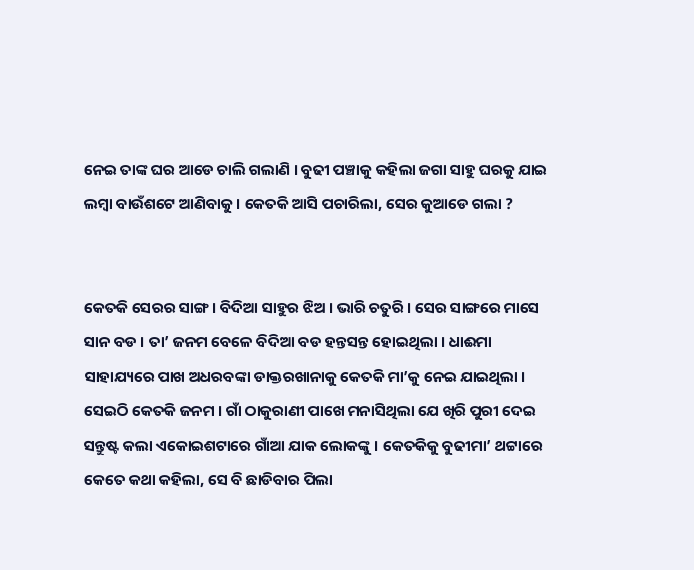ନେଇ ତାଙ୍କ ଘର ଆଡେ ଚାଲି ଗଲାଣି । ବୁଢୀ ପଞ୍ଚାକୁ କହିଲା ଜଗା ସାହୁ ଘରକୁ ଯାଇ ଲମ୍ବା ବାଉଁଶଟେ ଆଣିବାକୁ । କେତକି ଆସି ପଚାରିଲା, ସେର କୁଆଡେ ଗଲା ?


କେତକି ସେରର ସାଙ୍ଗ । ବିଦିଆ ସାହୁର ଝିଅ । ଭାରି ଚତୁରି । ସେର ସାଙ୍ଗରେ ମାସେ ସାନ ବଡ । ତା’ ଜନମ ବେଳେ ବିଦିଆ ବଡ ହନ୍ତସନ୍ତ ହୋଇଥିଲା । ଧାଈମା ସାହାଯ୍ୟରେ ପାଖ ଅଧରବଙ୍କା ଡାକ୍ତରଖାନାକୁ କେତକି ମା’କୁ ନେଇ ଯାଇଥିଲା । ସେଇଠି କେତକି ଜନମ । ଗାଁ ଠାକୁରାଣୀ ପାଖେ ମନାସିଥିଲା ଯେ ଖିରି ପୁରୀ ଦେଇ ସନ୍ତୁଷ୍ଟ କଲା ଏକୋଇଶଟାରେ ଗାଁଆ ଯାକ ଲୋକଙ୍କୁ । କେତକିକୁ ବୁଢୀମା’ ଥଟ୍ଟାରେ କେତେ କଥା କହିଲା, ସେ ବି ଛାଡିବାର ପିଲା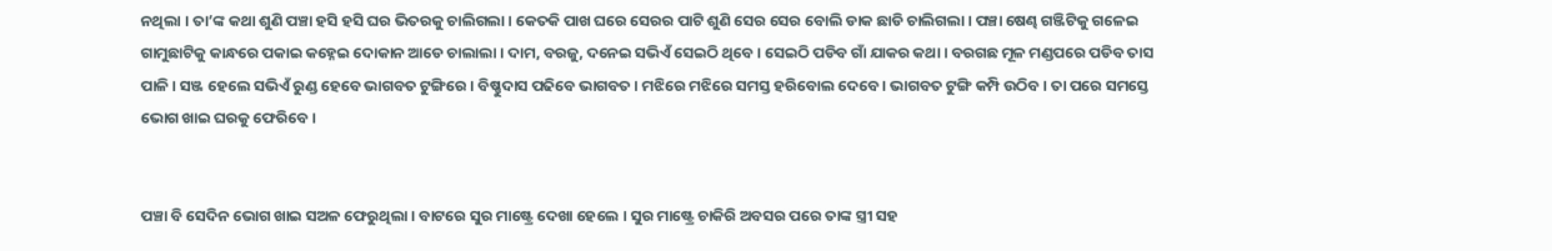ନଥିଲା । ତା’ଙ୍କ କଥା ଶୁଣି ପଞ୍ଚା ହସି ହସି ଘର ଭିତରକୁ ଚାଲିଗଲା । କେତକି ପାଖ ଘରେ ସେରର ପାଟି ଶୁଣି ସେର ସେର ବୋଲି ଡାକ ଛାଡି ଚାଲିଗଲା । ପଞ୍ଚା ଷେଣ୍ଢ ଗଞ୍ଜିଟିକୁ ଗଳେଇ ଗାମୁଛାଟିକୁ କାନ୍ଧରେ ପକାଇ କହ୍ନେଇ ଦୋକାନ ଆଡେ ଚାଲାଲା । ଦାମ, ବରଜୁ, ଦନେଇ ସଭିଏଁ ସେଇଠି ଥିବେ । ସେଇଠି ପଡିବ ଗାଁ ଯାକର କଥା । ବରଗଛ ମୂଳ ମଣ୍ଡପରେ ପଡିବ ତାସ ପାଳି । ସଞ୍ଜ ହେଲେ ସଭିଏଁ ରୁଣ୍ଡ ହେବେ ଭାଗବତ ଟୁଙ୍ଗିରେ । ବିଷ୍ଣୁଦାସ ପଢିବେ ଭାଗବତ । ମଝିରେ ମଝିରେ ସମସ୍ତ ହରିବୋଲ ଦେବେ । ଭାଗବତ ଟୁଙ୍ଗି କମ୍ପି ଉଠିବ । ତା ପରେ ସମସ୍ତେ ଭୋଗ ଖାଇ ଘରକୁ ଫେରିବେ ।


ପଞ୍ଚା ବି ସେଦିନ ଭୋଗ ଖାଇ ସଅଳ ଫେରୁଥିଲା । ବାଟରେ ସୁର ମାଷ୍ଟ୍ରେ ଦେଖା ହେଲେ । ସୁର ମାଷ୍ଟ୍ରେ ଚାକିରି ଅବସର ପରେ ତାଙ୍କ ସ୍ତ୍ରୀ ସହ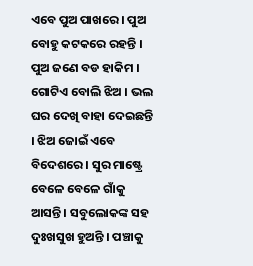ଏବେ ପୁଅ ପାଖରେ । ପୁଅ ବୋହୁ କଟକରେ ରହନ୍ତି । ପୁଅ ଜଣେ ବଡ ହାକିମ । ଗୋଟିଏ ବୋଲି ଝିଅ । ଭଲ ଘର ଦେଖି ବାହା ଦେଇଛନ୍ତି । ଝିଅ ଜୋଇଁ ଏବେ ବିଦେଶରେ । ସୁର ମାଷ୍ଟ୍ରେ ବେଳେ ବେଳେ ଗାଁକୁ ଆସନ୍ତି । ସବୁଲୋକଙ୍କ ସହ ଦୁଃଖସୁଖ ହୁଅନ୍ତି । ପଞ୍ଚାକୁ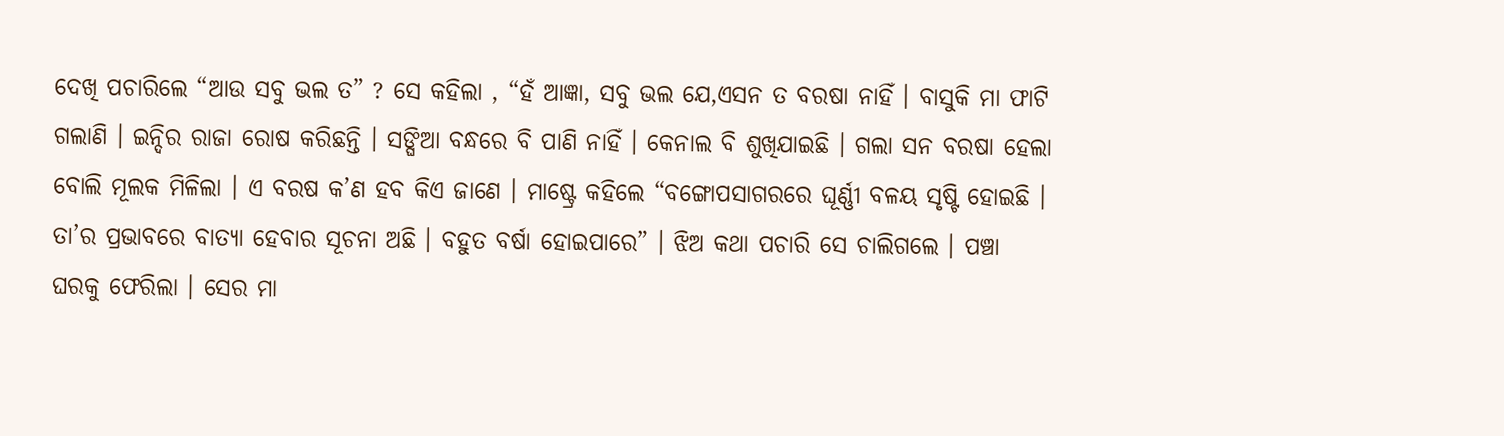ଦେଖି ପଚାରିଲେ “ଆଉ ସବୁ ଭଲ ତ” ? ସେ କହିଲା , “ହଁ ଆଜ୍ଞା, ସବୁ ଭଲ ଯେ,ଏସନ ତ ବରଷା ନାହିଁ । ବାସୁକି ମା ଫାଟି ଗଲାଣି । ଇନ୍ଦିର ରାଜା ରୋଷ କରିଛନ୍ତି । ସଙ୍ଘିଆ ବନ୍ଧରେ ବି ପାଣି ନାହିଁ । କେନାଲ ବି ଶୁଖିଯାଇଛି । ଗଲା ସନ ବରଷା ହେଲା ବୋଲି ମୂଲକ ମିଳିଲା । ଏ ବରଷ କ’ଣ ହବ କିଏ ଜାଣେ । ମାଷ୍ଟ୍ରେ କହିଲେ “ବଙ୍ଗୋପସାଗରରେ ଘୂର୍ଣ୍ଣୀ ବଳୟ ସୃଷ୍ଟି ହୋଇଛି । ତା’ର ପ୍ରଭାବରେ ବାତ୍ୟା ହେବାର ସୂଚନା ଅଛି । ବହୁତ ବର୍ଷା ହୋଇପାରେ” । ଝିଅ କଥା ପଚାରି ସେ ଚାଲିଗଲେ । ପଞ୍ଚା ଘରକୁ ଫେରିଲା । ସେର ମା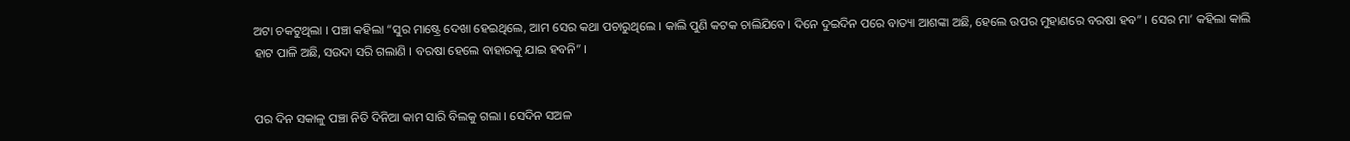ଅଟା ଚକଟୁଥିଲା । ପଞ୍ଚା କହିଲା “ସୁର ମାଷ୍ଟ୍ରେ ଦେଖା ହେଇଥିଲେ, ଆମ ସେର କଥା ପଚାରୁଥିଲେ । କାଲି ପୁଣି କଟକ ଚାଲିଯିବେ। ଦିନେ ଦୁଇଦିନ ପରେ ବାତ୍ୟା ଆଶଙ୍କା ଅଛି, ହେଲେ ଉପର ମୁହାଣରେ ବରଷା ହବ” । ସେର ମା’ କହିଲା କାଲି ହାଟ ପାଳି ଅଛି, ସଉଦା ସରି ଗଲାଣି । ବରଷା ହେଲେ ବାହାରକୁ ଯାଇ ହବନି” ।


ପର ଦିନ ସକାଳୁ ପଞ୍ଚା ନିତି ଦିନିଆ କାମ ସାରି ବିଲକୁ ଗଲା । ସେଦିନ ସଅଳ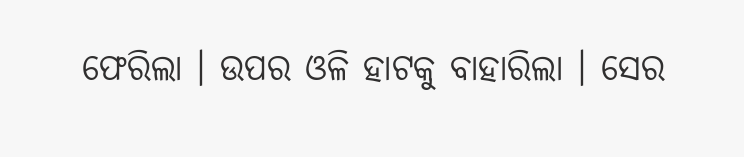ଫେରିଲା । ଉପର ଓଳି ହାଟକୁ ବାହାରିଲା । ସେର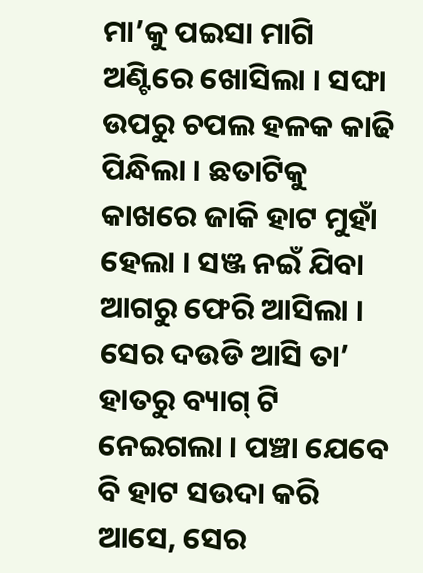ମା’କୁ ପଇସା ମାଗି ଅଣ୍ଟିରେ ଖୋସିଲା । ସଙ୍ଘା ଉପରୁ ଚପଲ ହଳକ କାଢି ପିନ୍ଧିଲା । ଛତାଟିକୁ କାଖରେ ଜାକି ହାଟ ମୁହାଁ ହେଲା । ସଞ୍ଜ ନଇଁ ଯିବା ଆଗରୁ ଫେରି ଆସିଲା । ସେର ଦଉଡି ଆସି ତା’ ହାତରୁ ବ୍ୟାଗ୍ ଟି ନେଇଗଲା । ପଞ୍ଚା ଯେବେ ବି ହାଟ ସଉଦା କରି ଆସେ, ସେର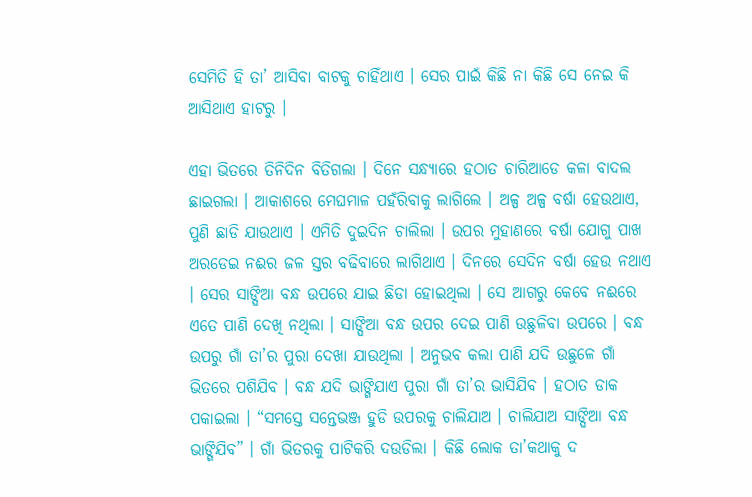ସେମିତି ହି ତା’ ଆସିବା ବାଟକୁ ଚାହିଁଥାଏ । ସେର ପାଇଁ କିଛି ନା କିଛି ସେ ନେଇ କି ଆସିଥାଏ ହାଟରୁ ।

ଏହା ଭିତରେ ତିନିଦିନ ବିତିଗଲା । ଦିନେ ସନ୍ଧ୍ୟାରେ ହଠାତ ଚାରିଆଡେ କଳା ବାଦଲ ଛାଇଗଲା । ଆକାଶରେ ମେଘମାଳ ପହଁରିବାକୁ ଲାଗିଲେ । ଅଳ୍ପ ଅଳ୍ପ ବର୍ଷା ହେଉଥାଏ, ପୁଣି ଛାଡି ଯାଉଥାଏ । ଏମିତି ଦୁଇଦିନ ଚାଲିଲା । ଉପର ମୁହାଣରେ ବର୍ଷା ଯୋଗୁ ପାଖ ଅରଡେଇ ନଈର ଜଳ ସ୍ତର ବଢିବାରେ ଲାଗିଥାଏ । ଦିନରେ ସେଦିନ ବର୍ଷା ହେଉ ନଥାଏ । ସେର ସାଙ୍ଘିଆ ବନ୍ଧ ଉପରେ ଯାଇ ଛିଡା ହୋଇଥିଲା । ସେ ଆଗରୁ କେବେ ନଈରେ ଏତେ ପାଣି ଦେଖି ନଥିଲା । ସାଙ୍ଘିଆ ବନ୍ଧ ଉପର ଦେଇ ପାଣି ଉଛୁଳିବା ଉପରେ । ବନ୍ଧ ଉପରୁ ଗାଁ ତା’ର ପୁରା ଦେଖା ଯାଉଥିଲା । ଅନୁଭବ କଲା ପାଣି ଯଦି ଉଛୁଳେ ଗାଁ ଭିତରେ ପଶିଯିବ । ବନ୍ଧ ଯଦି ଭାଙ୍ଗିଯାଏ ପୁରା ଗାଁ ତା’ର ଭାସିଯିବ । ହଠାତ ଡାକ ପକାଇଲା । “ସମସ୍ତେ ସନ୍ତେଭଞ୍ଜ ହୁଡି ଉପରକୁ ଚାଲିଯାଅ । ଚାଲିଯାଅ ସାଙ୍ଘିଆ ବନ୍ଧ ଭାଙ୍ଗିଯିବ” । ଗାଁ ଭିତରକୁ ପାଟିକରି ଦଉଡିଲା । କିଛି ଲୋକ ତା’କଥାକୁ ଦ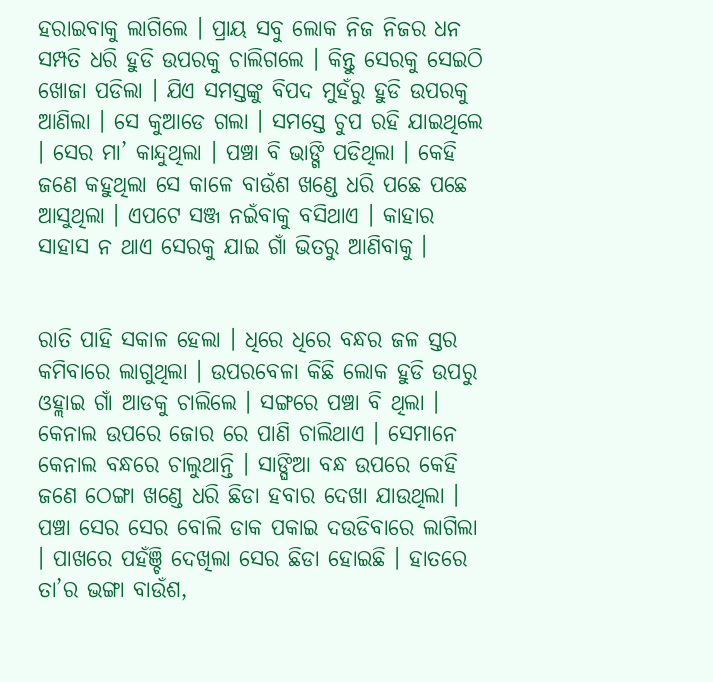ହରାଇବାକୁ ଲାଗିଲେ । ପ୍ରାୟ ସବୁ ଲୋକ ନିଜ ନିଜର ଧନ ସମ୍ପତି ଧରି ହୁଡି ଉପରକୁ ଚାଲିଗଲେ । କିନ୍ତୁ ସେରକୁ ସେଇଠି ଖୋଜା ପଡିଲା । ଯିଏ ସମସ୍ତଙ୍କୁ ବିପଦ ମୁହଁରୁ ହୁଡି ଉପରକୁ ଆଣିଲା । ସେ କୁଆଡେ ଗଲା । ସମସ୍ତେ ଚୁପ ରହି ଯାଇଥିଲେ । ସେର ମା’ କାନ୍ଦୁଥିଲା । ପଞ୍ଚା ବି ଭାଙ୍ଗି ପଡିଥିଲା । କେହି ଜଣେ କହୁଥିଲା ସେ କାଳେ ବାଉଁଶ ଖଣ୍ଡେ ଧରି ପଛେ ପଛେ ଆସୁଥିଲା । ଏପଟେ ସଞ୍ଜ ନଇଁବାକୁ ବସିଥାଏ । କାହାର ସାହାସ ନ ଥାଏ ସେରକୁ ଯାଇ ଗାଁ ଭିତରୁ ଆଣିବାକୁ ।


ରାତି ପାହି ସକାଳ ହେଲା । ଧିରେ ଧିରେ ବନ୍ଧର ଜଳ ସ୍ତର କମିବାରେ ଲାଗୁଥିଲା । ଉପରବେଳା କିଛି ଲୋକ ହୁଡି ଉପରୁ ଓହ୍ଲାଇ ଗାଁ ଆଡକୁ ଚାଲିଲେ । ସଙ୍ଗରେ ପଞ୍ଚା ବି ଥିଲା । କେନାଲ ଉପରେ ଜୋର ରେ ପାଣି ଚାଲିଥାଏ । ସେମାନେ କେନାଲ ବନ୍ଧରେ ଚାଲୁଥାନ୍ତି । ସାଙ୍ଘିଆ ବନ୍ଧ ଉପରେ କେହି ଜଣେ ଠେଙ୍ଗା ଖଣ୍ଡେ ଧରି ଛିଡା ହବାର ଦେଖା ଯାଉଥିଲା । ପଞ୍ଚା ସେର ସେର ବୋଲି ଡାକ ପକାଇ ଦଉଡିବାରେ ଲାଗିଲା । ପାଖରେ ପହଁଞ୍ଚି ଦେଖିଲା ସେର ଛିଡା ହୋଇଛି । ହାତରେ ତା’ର ଭଙ୍ଗା ବାଉଁଶ,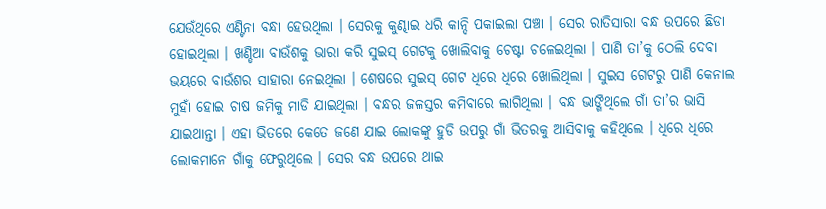ଯେଉଁଥିରେ ଏଣ୍ଟିନା ବନ୍ଧା ହେଉଥିଲା । ସେରକୁ କୁଣ୍ଢାଇ ଧରି କାନ୍ଦି ପକାଇଲା ପଞ୍ଚା । ସେର ରାତିସାରା ବନ୍ଧ ଉପରେ ଛିଡା ହୋଇଥିଲା । ଖଣ୍ଡିଆ ବାଉଁଶକୁ ଭାରା କରି ସୁଇସ୍ ଗେଟକୁ ଖୋଲିବାକୁ ଚେଷ୍ଟା ଚଳେଇଥିଲା । ପାଣି ତା’କୁ ଠେଲି ଦେବା ଭୟରେ ବାଉଁଶର ସାହାରା ନେଇଥିଲା । ଶେଷରେ ସୁଇସ୍ ଗେଟ ଧିରେ ଧିରେ ଖୋଲିଥିଲା । ସୁଇସ ଗେଟରୁ ପାଣି କେନାଲ ମୁହାଁ ହୋଇ ଚାଷ ଜମିକୁ ମାଡି ଯାଇଥିଲା । ବନ୍ଧର ଜଳସ୍ତର କମିବାରେ ଲାଗିଥିଲା । ବନ୍ଧ ଭାଙ୍ଗିଥିଲେ ଗାଁ ତା’ର ଭାସି ଯାଇଥାନ୍ତା । ଏହା ଭିତରେ କେତେ ଜଣେ ଯାଇ ଲୋକଙ୍କୁ ହୁଡି ଉପରୁ ଗାଁ ଭିତରକୁ ଆସିବାକୁ କହିଥିଲେ । ଧିରେ ଧିରେ ଲୋକମାନେ ଗାଁକୁ ଫେରୁଥିଲେ । ସେର ବନ୍ଧ ଉପରେ ଥାଇ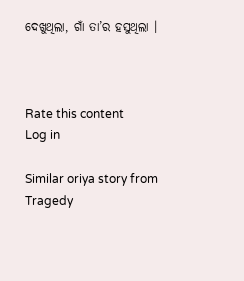ଦେଖୁଥିଲା, ଗାଁ ତା’ର ହସୁଥିଲା ।



Rate this content
Log in

Similar oriya story from Tragedy